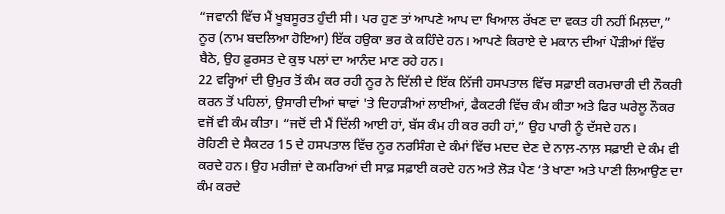“ਜਵਾਨੀ ਵਿੱਚ ਮੈਂ ਖੂਬਸੂਰਤ ਹੁੰਦੀ ਸੀ। ਪਰ ਹੁਣ ਤਾਂ ਆਪਣੇ ਆਪ ਦਾ ਖਿਆਲ ਰੱਖਣ ਦਾ ਵਕਤ ਹੀ ਨਹੀਂ ਮਿਲ਼ਦਾ,” ਨੂਰ (ਨਾਮ ਬਦਲਿਆ ਹੋਇਆ) ਇੱਕ ਹਉਕਾ ਭਰ ਕੇ ਕਹਿੰਦੇ ਹਨ। ਆਪਣੇ ਕਿਰਾਏ ਦੇ ਮਕਾਨ ਦੀਆਂ ਪੌੜੀਆਂ ਵਿੱਚ ਬੈਠੇ, ਉਹ ਫ਼ੁਰਸਤ ਦੇ ਕੁਝ ਪਲਾਂ ਦਾ ਆਨੰਦ ਮਾਣ ਰਹੇ ਹਨ।
22 ਵਰ੍ਹਿਆਂ ਦੀ ਉਮੁਰ ਤੋਂ ਕੰਮ ਕਰ ਰਹੀ ਨੂਰ ਨੇ ਦਿੱਲੀ ਦੇ ਇੱਕ ਨਿੱਜੀ ਹਸਪਤਾਲ ਵਿੱਚ ਸਫ਼ਾਈ ਕਰਮਚਾਰੀ ਦੀ ਨੌਕਰੀ ਕਰਨ ਤੋਂ ਪਹਿਲਾਂ, ਉਸਾਰੀ ਦੀਆਂ ਥਾਵਾਂ 'ਤੇ ਦਿਹਾੜੀਆਂ ਲਾਈਆਂ, ਫੈਕਟਰੀ ਵਿੱਚ ਕੰਮ ਕੀਤਾ ਅਤੇ ਫਿਰ ਘਰੇਲੂ ਨੌਕਰ ਵਜੋਂ ਵੀ ਕੰਮ ਕੀਤਾ। “ਜਦੋਂ ਦੀ ਮੈਂ ਦਿੱਲੀ ਆਈ ਹਾਂ, ਬੱਸ ਕੰਮ ਹੀ ਕਰ ਰਹੀ ਹਾਂ,” ਉਹ ਪਾਰੀ ਨੂੰ ਦੱਸਦੇ ਹਨ।
ਰੋਹਿਣੀ ਦੇ ਸੈਕਟਰ 15 ਦੇ ਹਸਪਤਾਲ ਵਿੱਚ ਨੂਰ ਨਰਸਿੰਗ ਦੇ ਕੰਮਾਂ ਵਿੱਚ ਮਦਦ ਦੇਣ ਦੇ ਨਾਲ਼-ਨਾਲ਼ ਸਫ਼ਾਈ ਦੇ ਕੰਮ ਵੀ ਕਰਦੇ ਹਨ। ਉਹ ਮਰੀਜ਼ਾਂ ਦੇ ਕਮਰਿਆਂ ਦੀ ਸਾਫ਼ ਸਫ਼ਾਈ ਕਰਦੇ ਹਨ ਅਤੇ ਲੋੜ ਪੈਣ ‘ਤੇ ਖਾਣਾ ਅਤੇ ਪਾਣੀ ਲਿਆਉਣ ਦਾ ਕੰਮ ਕਰਦੇ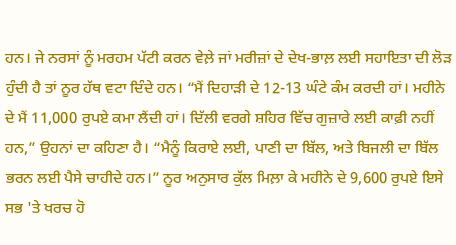ਹਨ। ਜੇ ਨਰਸਾਂ ਨੂੰ ਮਰਹਮ ਪੱਟੀ ਕਰਨ ਵੇਲ਼ੇ ਜਾਂ ਮਰੀਜ਼ਾਂ ਦੇ ਦੇਖ-ਭਾਲ਼ ਲਈ ਸਹਾਇਤਾ ਦੀ ਲੋੜ ਹੁੰਦੀ ਹੈ ਤਾਂ ਨੂਰ ਹੱਥ ਵਟਾ ਦਿੰਦੇ ਹਨ। “ਮੈਂ ਦਿਹਾੜੀ ਦੇ 12-13 ਘੰਟੇ ਕੰਮ ਕਰਦੀ ਹਾਂ। ਮਹੀਨੇ ਦੇ ਮੈਂ 11,000 ਰੁਪਏ ਕਮਾ ਲੈਂਦੀ ਹਾਂ। ਦਿੱਲੀ ਵਰਗੇ ਸ਼ਹਿਰ ਵਿੱਚ ਗੁਜ਼ਾਰੇ ਲਈ ਕਾਫ਼ੀ ਨਹੀਂ ਹਨ,” ਉਹਨਾਂ ਦਾ ਕਹਿਣਾ ਹੈ। “ਮੈਨੂੰ ਕਿਰਾਏ ਲਈ, ਪਾਣੀ ਦਾ ਬਿੱਲ, ਅਤੇ ਬਿਜਲੀ ਦਾ ਬਿੱਲ ਭਰਨ ਲਈ ਪੈਸੇ ਚਾਹੀਦੇ ਹਨ।” ਨੂਰ ਅਨੁਸਾਰ ਕੁੱਲ ਮਿਲ਼ਾ ਕੇ ਮਹੀਨੇ ਦੇ 9,600 ਰੁਪਏ ਇਸੇ ਸਭ 'ਤੇ ਖਰਚ ਹੋ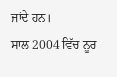ਜਾਂਦੇ ਹਨ।
ਸਾਲ 2004 ਵਿੱਚ ਨੂਰ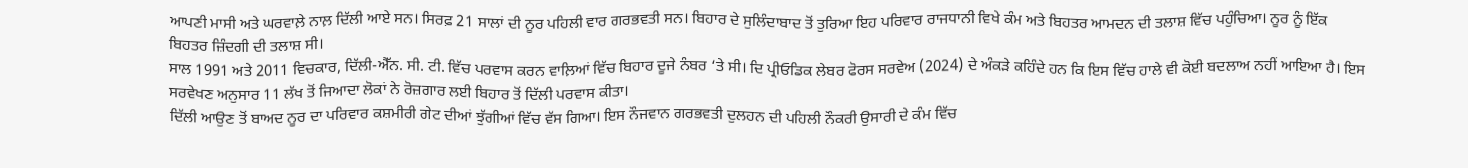ਆਪਣੀ ਮਾਸੀ ਅਤੇ ਘਰਵਾਲ਼ੇ ਨਾਲ਼ ਦਿੱਲੀ ਆਏ ਸਨ। ਸਿਰਫ਼ 21 ਸਾਲਾਂ ਦੀ ਨੂਰ ਪਹਿਲੀ ਵਾਰ ਗਰਭਵਤੀ ਸਨ। ਬਿਹਾਰ ਦੇ ਸੁਲਿੰਦਾਬਾਦ ਤੋਂ ਤੁਰਿਆ ਇਹ ਪਰਿਵਾਰ ਰਾਜਧਾਨੀ ਵਿਖੇ ਕੰਮ ਅਤੇ ਬਿਹਤਰ ਆਮਦਨ ਦੀ ਤਲਾਸ਼ ਵਿੱਚ ਪਹੁੰਚਿਆ। ਨੂਰ ਨੂੰ ਇੱਕ ਬਿਹਤਰ ਜ਼ਿੰਦਗੀ ਦੀ ਤਲਾਸ਼ ਸੀ।
ਸਾਲ 1991 ਅਤੇ 2011 ਵਿਚਕਾਰ, ਦਿੱਲੀ-ਐੱਨ. ਸੀ. ਟੀ. ਵਿੱਚ ਪਰਵਾਸ ਕਰਨ ਵਾਲ਼ਿਆਂ ਵਿੱਚ ਬਿਹਾਰ ਦੂਜੇ ਨੰਬਰ ‘ਤੇ ਸੀ। ਦਿ ਪ੍ਰੀਓਡਿਕ ਲੇਬਰ ਫੋਰਸ ਸਰਵੇਅ (2024) ਦੇ ਅੰਕੜੇ ਕਹਿੰਦੇ ਹਨ ਕਿ ਇਸ ਵਿੱਚ ਹਾਲੇ ਵੀ ਕੋਈ ਬਦਲਾਅ ਨਹੀਂ ਆਇਆ ਹੈ। ਇਸ ਸਰਵੇਖਣ ਅਨੁਸਾਰ 11 ਲੱਖ ਤੋਂ ਜਿਆਦਾ ਲੋਕਾਂ ਨੇ ਰੋਜ਼ਗਾਰ ਲਈ ਬਿਹਾਰ ਤੋਂ ਦਿੱਲੀ ਪਰਵਾਸ ਕੀਤਾ।
ਦਿੱਲੀ ਆਉਣ ਤੋਂ ਬਾਅਦ ਨੂਰ ਦਾ ਪਰਿਵਾਰ ਕਸ਼ਮੀਰੀ ਗੇਟ ਦੀਆਂ ਝੁੱਗੀਆਂ ਵਿੱਚ ਵੱਸ ਗਿਆ। ਇਸ ਨੌਜਵਾਨ ਗਰਭਵਤੀ ਦੁਲਹਨ ਦੀ ਪਹਿਲੀ ਨੌਕਰੀ ਉਸਾਰੀ ਦੇ ਕੰਮ ਵਿੱਚ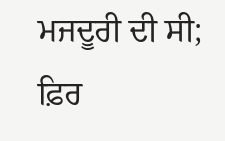ਮਜਦੂਰੀ ਦੀ ਸੀ; ਫ਼ਿਰ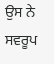ਉਸ ਨੇ ਸਵਰੂਪ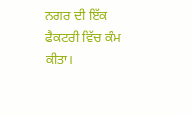ਨਗਰ ਦੀ ਇੱਕ ਫੈਕਟਰੀ ਵਿੱਚ ਕੰਮ ਕੀਤਾ।